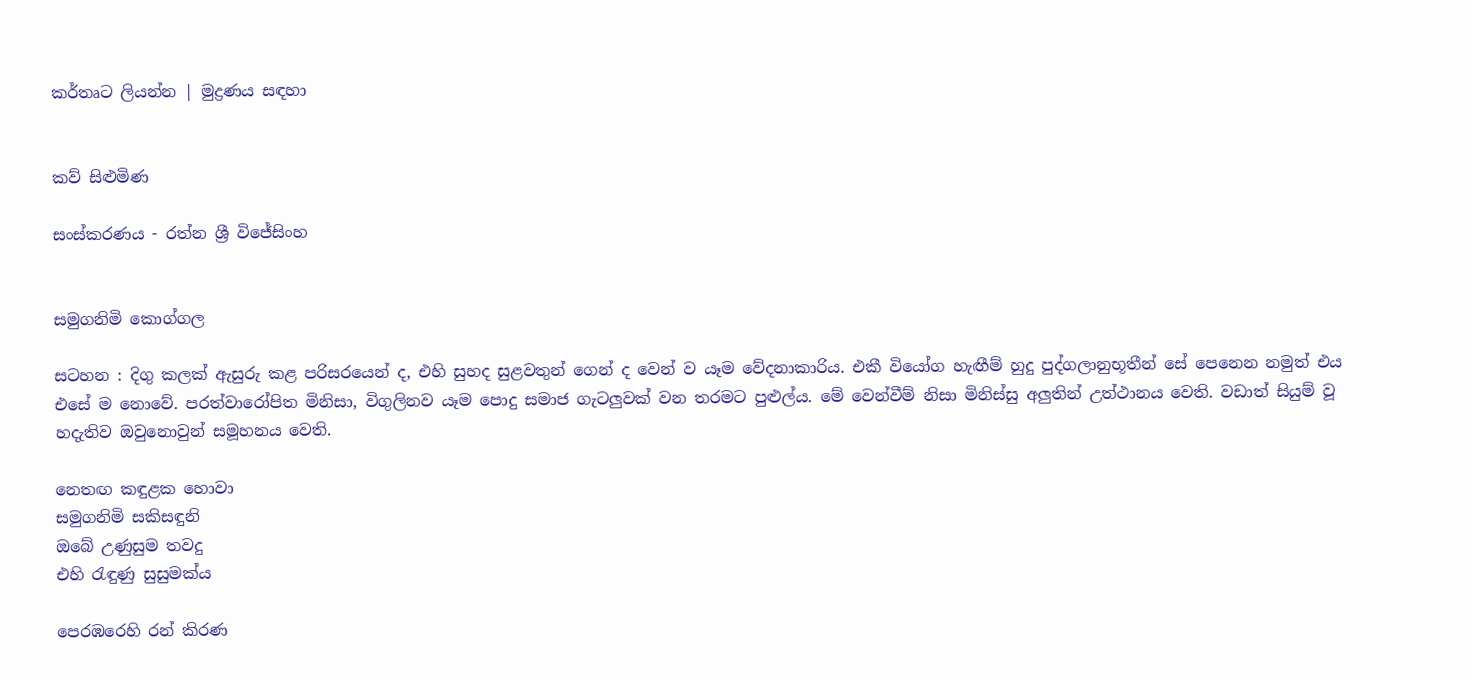කර්තෘට ලියන්න | මුද්‍රණය සඳහා


කව් සිළුමිණ

සංස්කරණය - රත්න ශ්‍රී විජේසිංහ


සමුගනිමි කොග්ගල

සටහන : දිගු කලක් ඇසුරු කළ පරිසරයෙන් ද, එහි සුහද සුළවතුන් ගෙන් ද වෙන් ව යෑම වේදනාකාරිය. එකී වියෝග හැඟීම් හුදු පුද්ගලානුභූතීන් සේ පෙනෙන නමුත් එය එසේ ම නොවේ. පරත්වාරෝපිත මිනිසා, විගුලිනව යෑම පොදු සමාජ ගැටලුවක් වන තරමට පුළුල්ය. මේ වෙන්වීම් නිසා මිනිස්සු අලුතින් උත්ථානය වෙති. වඩාත් සියුම් වූ හදැතිව ඔවුනොවුන් සමූහනය වෙති.

නෙතඟ කඳුළක හොවා
සමුගනිමි සකිසඳුනි
ඔබේ උණුසුම තවදු
එහි රැඳුණු සුසුමක්ය

පෙරඹරෙහි රන් කිරණ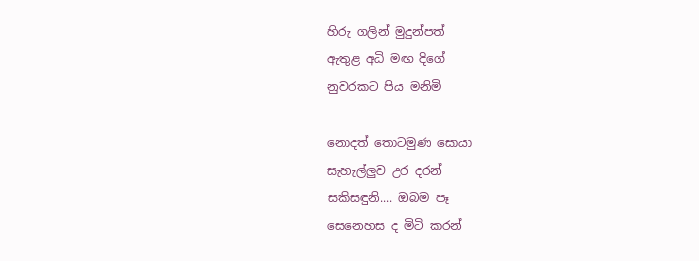හිරු ගලින් මුදුන්පත්
ඇතුළ අධි මඟ දිගේ
නුවරකට පිය මනිමි

නොදත් තොටමුණ සොයා
සැහැල්ලුව උර දරන්
සකිසඳුනි.... ඔබම පෑ
සෙනෙහස ද මිටි කරන්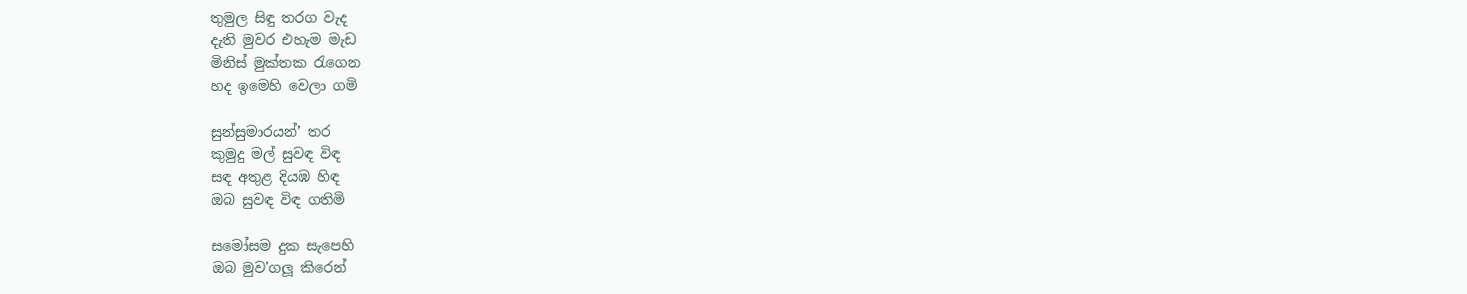තුමුල සිඳු තරග වැද
දැති මුවර එහැම මැඩ
මිනිස් මුක්තක රැගෙන
හද ඉමෙහි වෙලා ගමි

සුන්සුමාරයන්’ තර
කුමුදු මල් සුවඳ විඳ
සඳ අතුළ දියඹ හිඳ
ඔබ සුවඳ විඳ ගතිමි

සමෝසම දුක සැපෙහි
ඔබ මුව'ගලූ කිරෙන්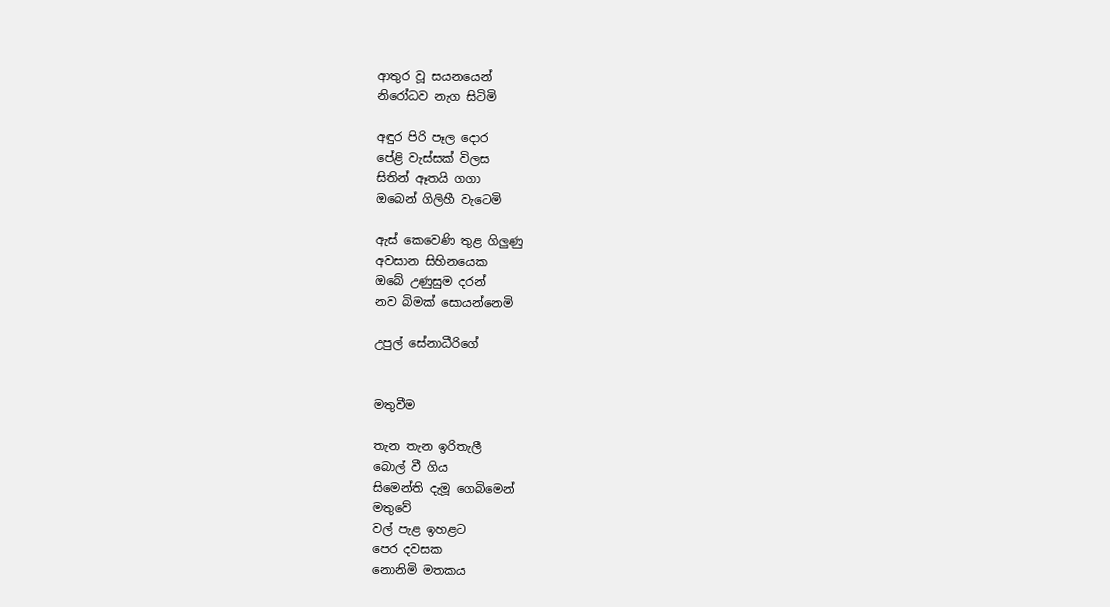ආතුර වූ සයනයෙන්
නිරෝධව නැග සිටිමි

අඳුර පිරි පෑල දොර
පේළි වැස්සක් විලස
සිතින් ඈතයි ගගා
ඔබෙන් ගිලිහී වැටෙමි

ඇස් කෙවෙණි තුළ ගිලුණු
අවසාන සිහිනයෙක
ඔබේ උණුසුම දරන්
නව බිමක් සොයන්නෙමි

උපුල් සේනාධීරිගේ


මතුවීම

තැන තැන ඉරිතැලී
බොල් වී ගිය
සිමෙන්ති දැමූ ගෙබිමෙන්
මතුවේ
වල් පැළ ඉහළට
පෙර දවසක
නොනිමි මතකය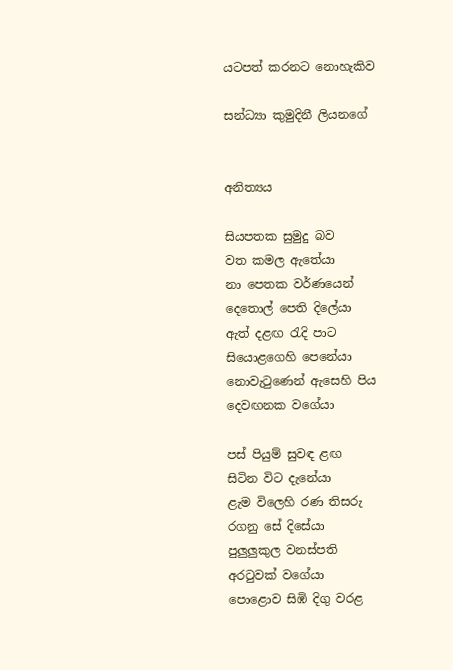යටපත් කරනට නොහැකිව

සන්ධ්‍යා කුමුදිනී ලියනගේ


අනිත්‍යය

සියපතක සුමුදු බව
වත කමල ඇතේයා
නා පෙතක වර්ණයෙන්
දෙතොල් පෙති දිලේයා
ඇත් දළඟ රැදි පාට
සියොළගෙහි පෙනේයා
නොවැටුණෙන් ඇසෙහි පිය
දෙවඟනක වගේයා

පස් පියුම් සුවඳ ළඟ
සිටින විට දැනේයා
ළැම විලෙහි රණ තිසරු
රගනු සේ දිසේයා
පුලුලුකුල වනස්පති
අරටුවක් වගේයා
පොළොව සිඹි දිගු වරළ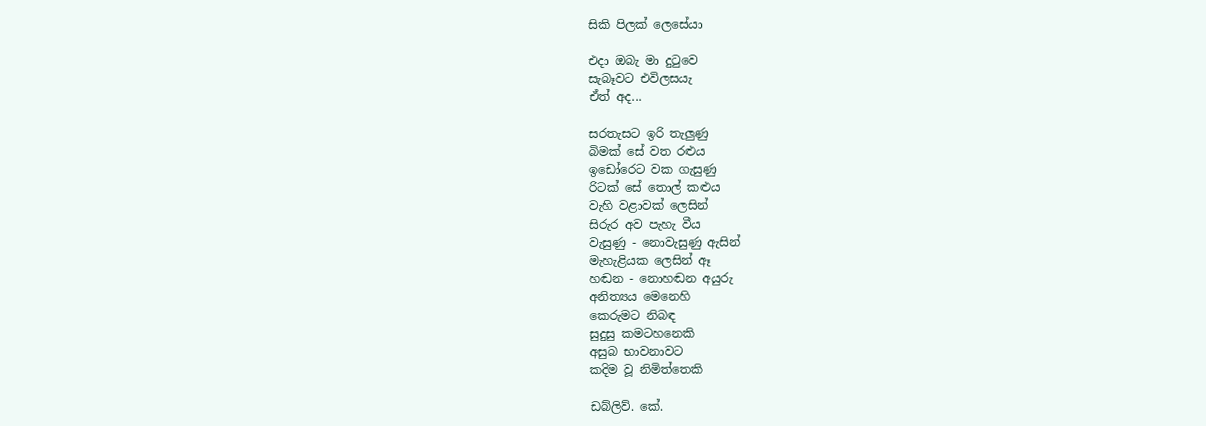සිකි පිලක් ලෙසේයා

එදා ඔබැ මා දුටුවෙ
සැබෑවට එවිලසයැ
ඒත් අද...

සරතැසට ඉරි තැලුණු
බිමක් සේ වත රළුය
ඉඩෝරෙට වක ගැසුණු
රිටක් සේ තොල් කළුය
වැහි වළාවක් ලෙසින්
සිරුර අව පැහැ වීය
වැසුණු - නොවැසුණු ඇසින්
මැහැළියක ලෙසින් ඈ
හඬන - නොහඬන අයුරු
අනිත්‍යය මෙනෙහි
කෙරුමට නිබඳ
සුදුසු කමටහනෙකි
අසුබ භාවනාවට
කදිම වූ නිමිත්තෙකි

ඩබ්ලිව්. කේ.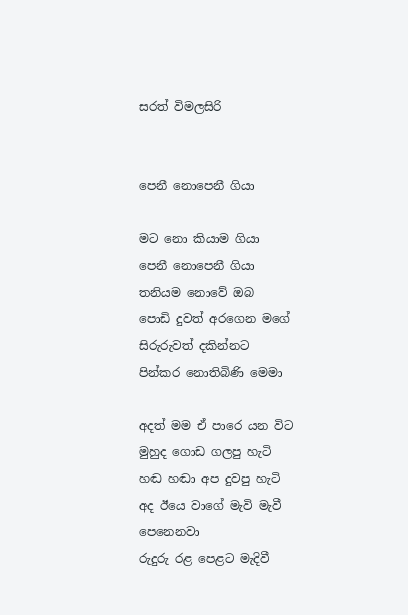සරත් විමලසිරි


පෙනී නොපෙනී ගියා

මට නො කියාම ගියා
පෙනී නොපෙනී ගියා
තනියම නොවේ ඔබ
පොඩි දුවත් අරගෙන මගේ
සිරුරුවත් දකින්නට
පින්කර නොතිබිණි මෙමා

අදත් මම ඒ පාරෙ යන විට
මුහුද ගොඩ ගලපු හැටි
හඬ හඬා අප දුවපු හැටි
අද ඊයෙ වාගේ මැවි මැවී පෙනෙනවා
රුදුරු රළ පෙළට මැදිවී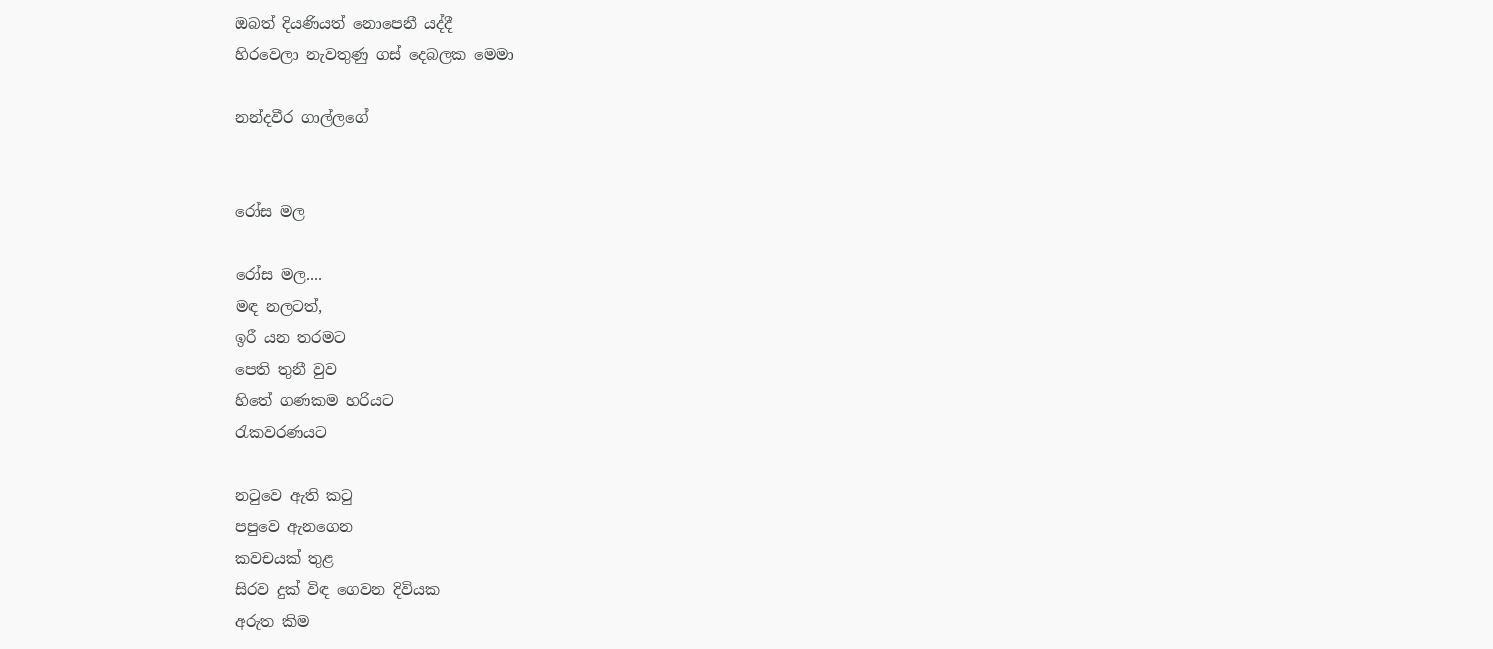ඔබත් දියණියත් නොපෙනී යද්දී
හිරවෙලා නැවතුණු ගස් දෙබලක මෙමා

නන්දවීර ගාල්ලගේ


රෝස මල

රෝස මල....
මඳ නලටත්,
ඉරී යන තරමට
පෙති තුනී වුව
හිතේ ගණකම හරියට
රැකවරණයට

නටුවෙ ඇති කටු
පපුවෙ ඇනගෙන
කවචයක් තුළ
සිරව දුක් විඳ ගෙවන දිවියක
අරුත කිම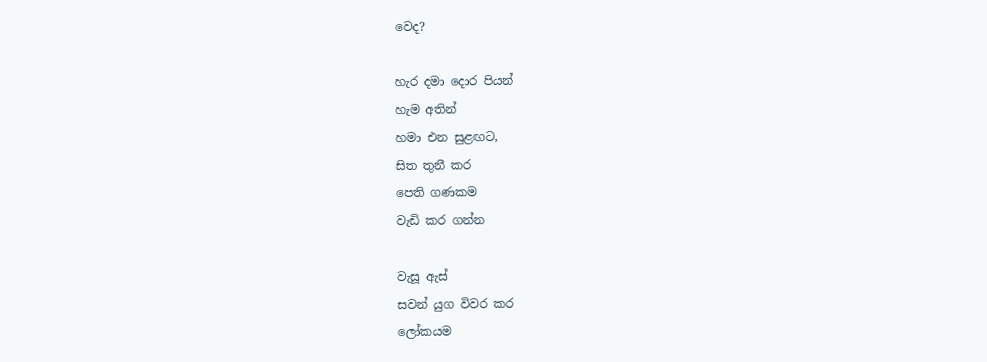වෙද?

හැර දමා දොර පියන්
හැම අතින්
හමා එන සුළඟට,
සිත තුනී කර
පෙති ගණකම
වැඩි කර ගන්න

වැසූ ඇස්
සවන් යුග විවර කර
ලෝකයම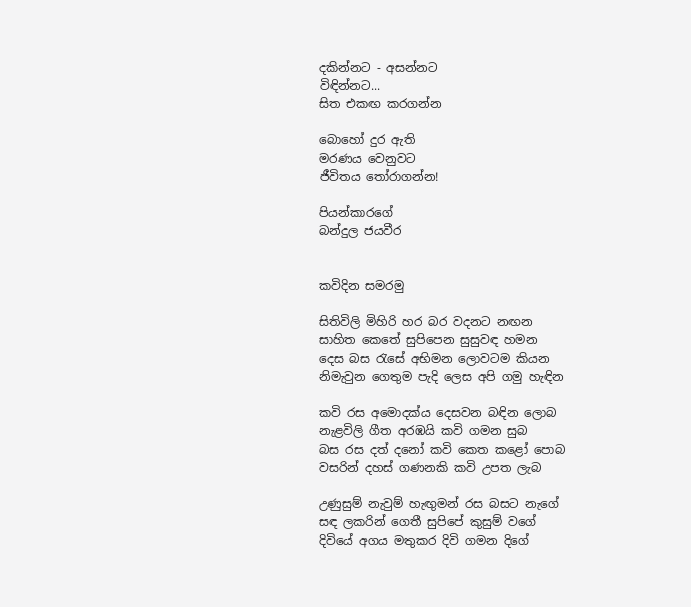දකින්නට - අසන්නට
විඳින්නට...
සිත එකඟ කරගන්න

බොහෝ දුර ඇති
මරණය වෙනුවට
ජීවිතය තෝරාගන්න!

පියන්කාරගේ
බන්දුල ජයවීර


කවිදින සමරමු

සිතිවිලි මිහිරි හර බර වදනට නඟන
සාහිත කෙතේ සුපිපෙන සුසුවඳ හමන
දෙස බස රැසේ අභිමන ලොවටම කියන
නිමැවුන ගෙතුම පැදි ලෙස අපි ගමු හැඳින

කවි රස අමොදක්ය දෙසවන බඳින ලොබ
නැළවිලි ගීත අරඹයි කවි ගමන සුබ
බස රස දත් දනෝ කවි කෙත කළෝ පොබ
වසරින් දහස් ගණනකි කවි උපත ලැබ

උණුසුම් නැවුම් හැඟුමන් රස බසට නැගේ
සඳ ලකරින් ගෙතී සුපිපේ කුසුම් වගේ
දිවියේ අගය මතුකර දිවි ගමන දිගේ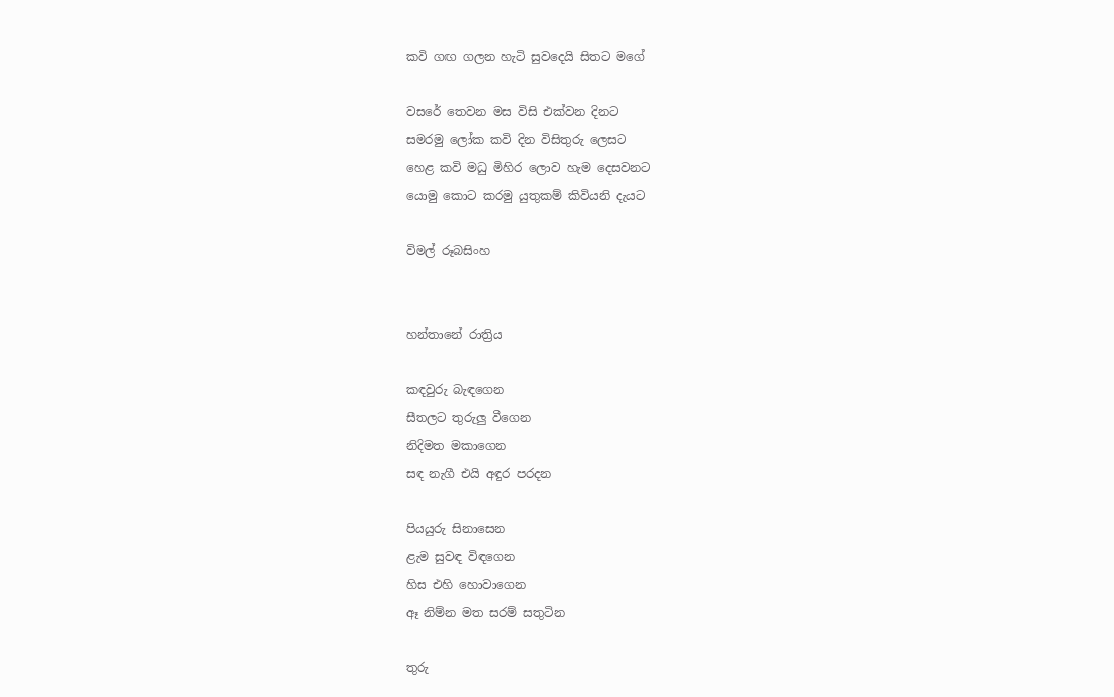කවි ගඟ ගලන හැටි සුව‍දෙයි සිතට මගේ

වසරේ තෙවන මස විසි එක්වන දිනට
සමරමු ලෝක කවි දින විසිතුරු ලෙසට
හෙළ කවි මධු මිහිර ලොව හැම දෙසවනට
යොමු කොට කරමු යුතුකම් කිවියනි දැයට

විමල් රූබසිංහ


හන්තානේ රාත්‍රිය

කඳවුරු බැඳගෙන
සීතලට තුරුලු වීගෙන
නිදිමත මකාගෙන
සඳ නැගී එයි අඳුර පරදන

පියයුරු සිනාසෙන
ළැම සුවඳ විඳගෙන
හිස එහි හොවාගෙන
ඈ නිම්න මත සරම් සතුටින

තුරු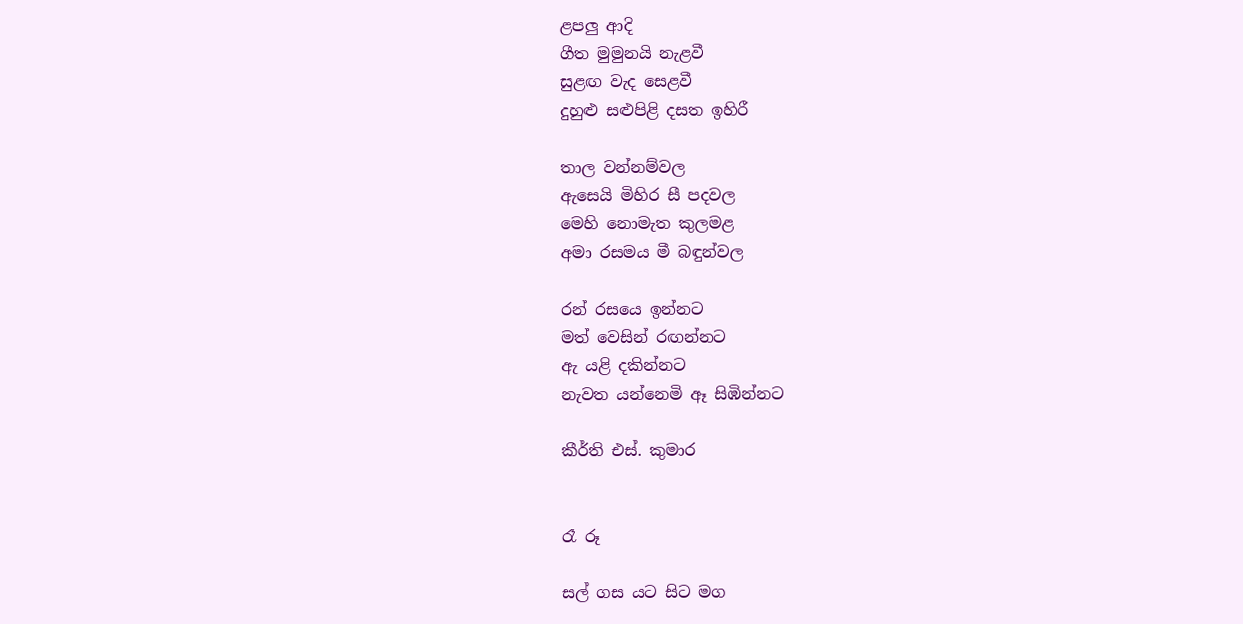ළපලු ආදි
ගීත මුමුනයි නැළවී
සුළඟ වැද සෙළවී
දුහුළු සළුපිළි දසත ඉහිරී

තාල වන්නම්වල
ඇසෙයි මිහිර සී පදවල
මෙහි නොමැත කුලමළ
අමා රසමය මී බඳුන්වල

රන් රසයෙ ඉන්නට
මත් වෙසින් රඟන්නට
ඇ යළි දකින්නට
නැවත යන්නෙමි ඈ සිඹින්නට

කීර්ති එස්. කුමාර


රෑ රූ

සල් ගස යට සිට මග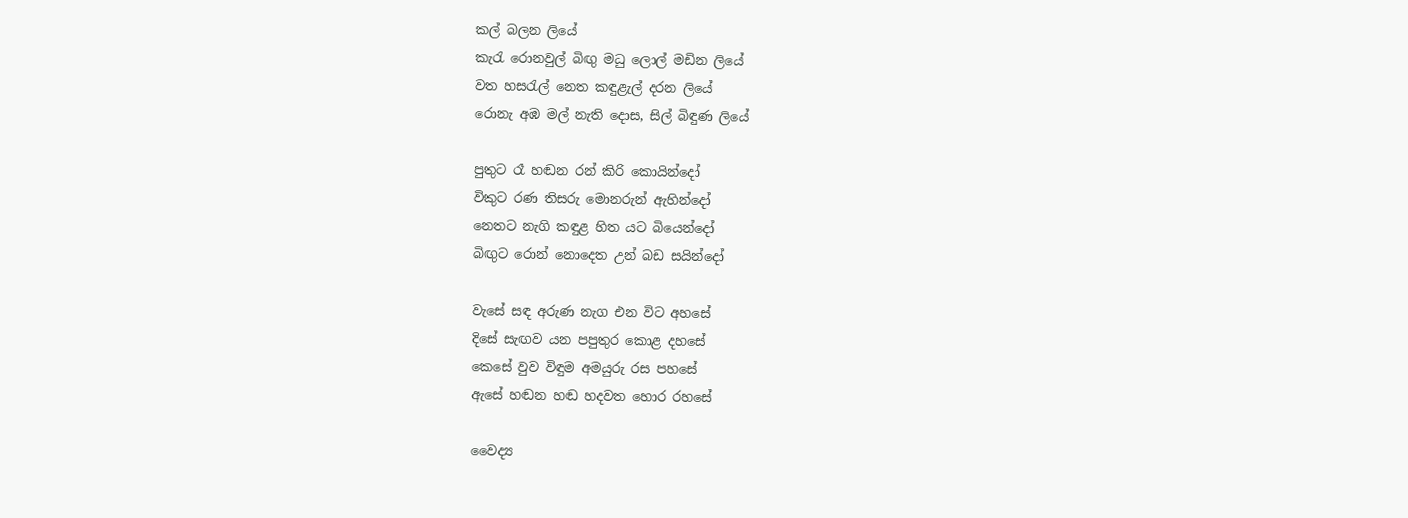කල් බලන ලියේ
කැරැ රොනවුල් බිඟු මධු ලොල් මඩින ලියේ
වත හසරැල් නෙත කඳුළැල් දරන ලියේ
රොනැ අඹ මල් නැති දොස, සිල් බිඳුණ ලියේ

පුතුට රෑ හඬන රන් කිරි කොයින්දෝ
විකුට රණ තිසරු මොනරුන් ඇහින්දෝ
නෙතට නැගි කඳුළ හිත යට බියෙන්දෝ
බිඟුට රොන් නොදෙත උන් බඩ සයින්දෝ

වැසේ සඳ අරුණ නැග එන විට අහසේ
දිසේ සැඟව යන පපුතුර කොළ දහසේ
කෙසේ වුව විඳුම අමයුරු රස පහසේ
ඇසේ හඬන හඬ හදවත හොර රහසේ

වෛද්‍ය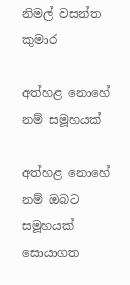නිමල් වසන්ත කුමාර

අත්හළ නොහේ නම් සමූහයක්

අත්හළ නොහේ නම් ඔබට සමූහයක්
සොයාගත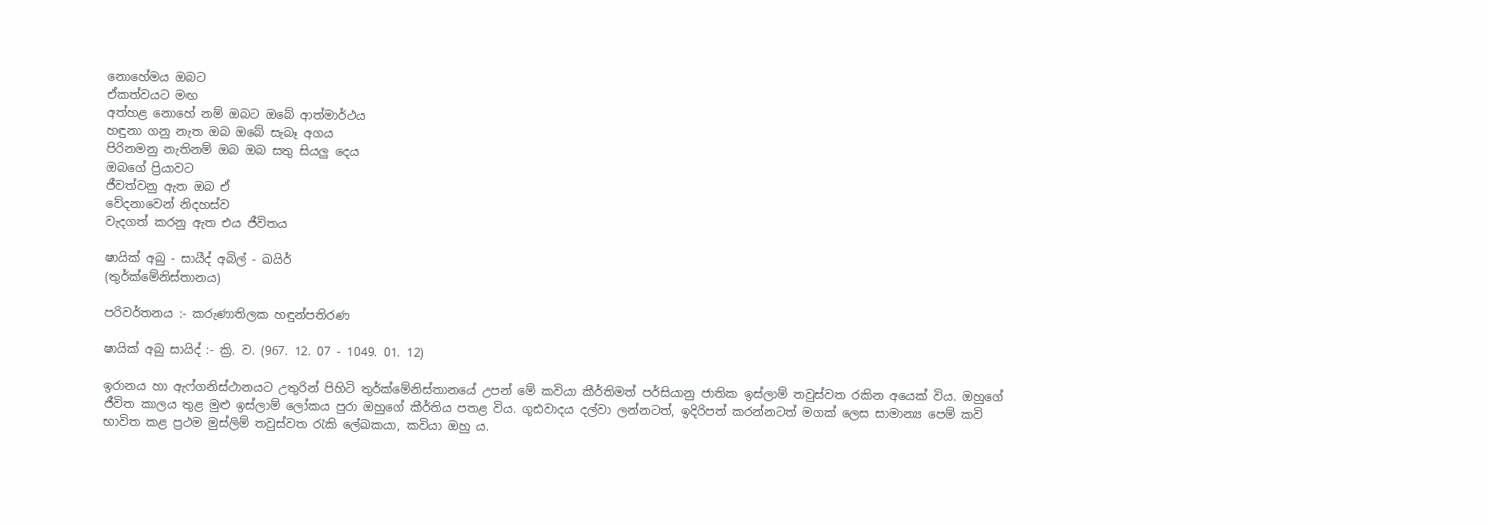නොහේමය ඔබට
ඒකත්වයට මඟ
අත්හළ නොහේ නම් ඔබට ඔබේ ආත්මාර්ථය
හඳුනා ගනු නැත ඔබ ඔබේ සැබෑ අගය
පිරිනමනු නැතිනම් ඔබ ඔබ සතු සියලු දෙය
ඔ‍බගේ ප්‍රියාවට
ජීවත්වනු ඇත ඔබ ඒ
වේදනාවෙන් නිදහස්ව
වැදගත් කරනු ඇත එය ජීවිතය

ෂායික් අබු - සායීද් අබිල් - ඛයිර්
(තුර්ක්මේනිස්තානය)

පරිවර්තනය :- කරුණාතිලක හඳුන්පතිරණ

ෂායික් අබු සායිද් :- ක්‍රි. ව. (967. 12. 07 - 1049. 01. 12)

ඉරානය හා ඇෆ්ගනිස්ථානයට උතුරින් පිහිටි තුර්ක්මේනිස්තානයේ උපන් මේ කවියා කීර්තිමත් පර්සියානු ජාතික ඉස්ලාම් තවුස්වත රකින අයෙක් විය. ඔහුගේ ජීවිත කාලය තුළ මුළු ඉස්ලාම් ලෝකය පුරා ඔහුගේ කීර්තිය පතළ විය. ගූඪවාදය දල්වා ලන්නටත්, ඉදිරිපත් කරන්නටත් මගක් ලෙස සාමාන්‍ය පෙම් කවි භාවිත කළ ප්‍රථම මුස්ලිම් තවුස්වත රැකි ලේඛකයා, කවියා ඔහු ය.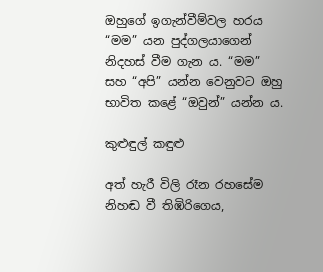ඔහුගේ ඉගැන්වීම්වල හරය “මම” යන පුද්ගලයාගෙන් නිදහස් වීම ගැන ය. “මම” සහ “අපි” යන්න වෙනුවට ඔහු භාවිත කළේ “ඔවුන්” යන්න ය.

කුළුඳුල් කඳුළු

අත් හැරී විලි රෑන රහසේම
නිහඬ වී තිඹිරිගෙය,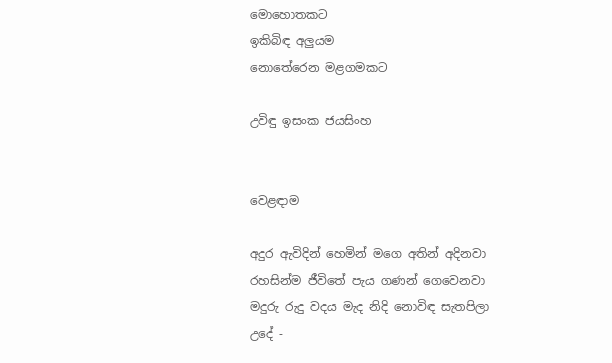මොහොතකට
ඉකිබිඳ අලුයම
නොතේරෙන මළගමකට

උවිඳු ඉසංක ජයසිංහ


වෙළඳාම

අදුර ඇවිදින් හෙමින් මගෙ අතින් අදිනවා
රහසින්ම ජීවිතේ පැය ගණන් ගෙවෙනවා
මදුරු රුදු වදය මැද නිදි නොවිඳ සැතපිලා
උදේ -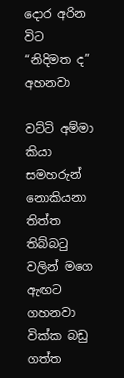දොර අරින විට “නිදිමත ද” අහනවා

වට්ටි අම්මා කියා සමහරුන් නොකියනා
තිත්ත තිබ්බටු වලින් මගෙ ඇඟට ගහනවා
වික්ක බඩු ගත්ත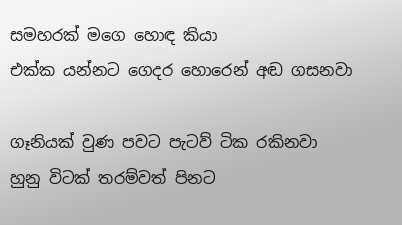සමහරක් මගෙ හොඳ කියා
එක්ක යන්නට ගෙදර හොරෙන් අඬ ගසනවා

ගෑනියක් වුණ පවට පැටව් ටික රකිනවා
හුනු විටක් තරම්වත් පිනට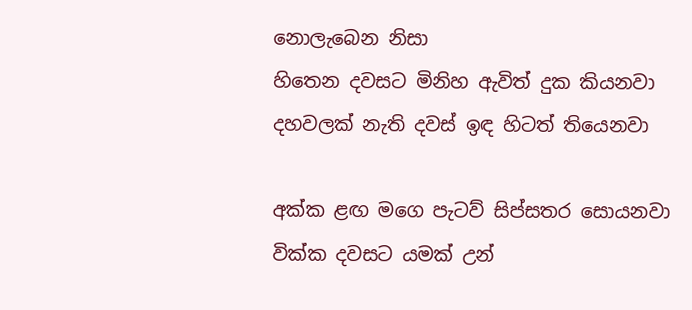නොලැබෙන නිසා
හිතෙන දවසට මිනිහ ඇවිත් දුක කියනවා
දහවලක් නැති දවස් ඉඳ හිටත් තියෙනවා

අක්ක ළඟ මගෙ පැටව් සිප්සතර සොයනවා
වික්ක දවසට යමක් උන්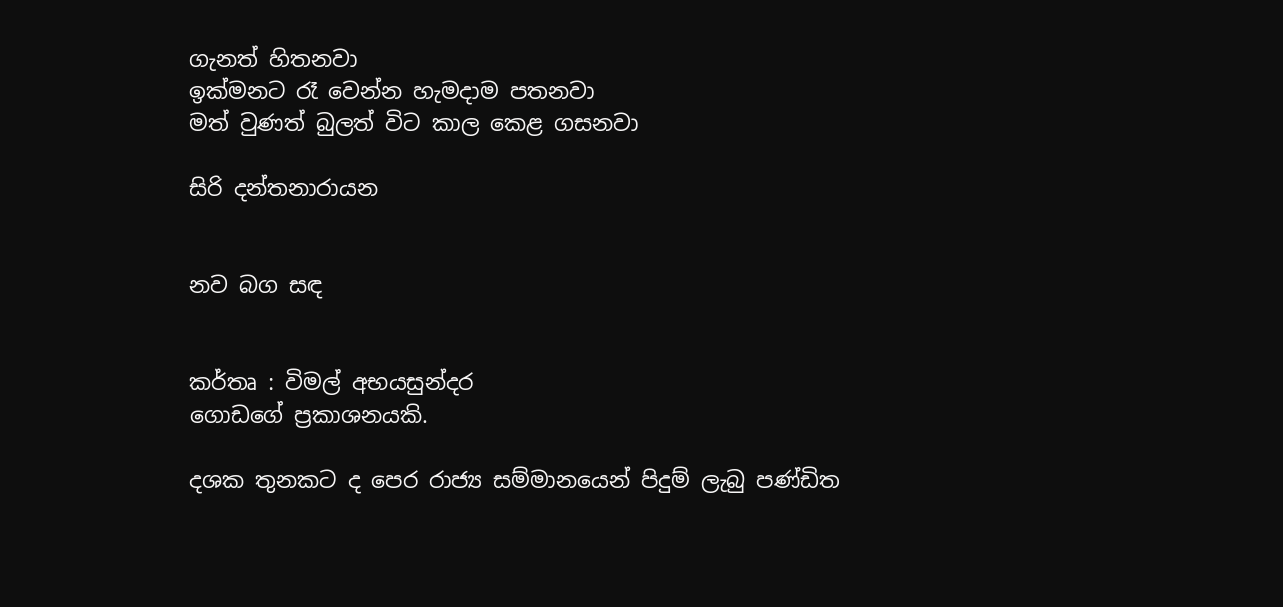ගැනත් හිතනවා
ඉක්මනට රෑ වෙන්න හැමදාම පතනවා
මත් වුණත් බුලත් විට කාල කෙළ ගසනවා

සිරි දන්තනාරායන


නව බග සඳ


කර්තෘ : විමල් අභයසුන්දර
ගොඩගේ ප්‍රකාශනයකි.

දශක තුනකට ද පෙර රාජ්‍ය සම්මානයෙන් පිදුම් ලැබු පණ්ඩිත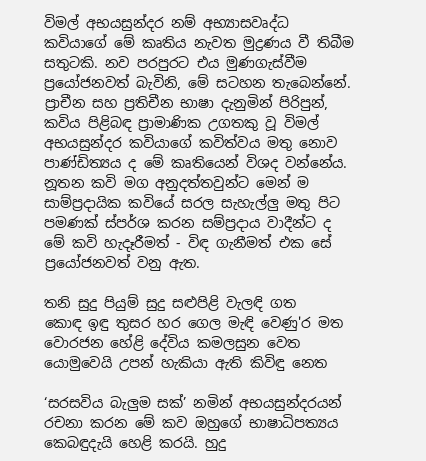විමල් අභයසුන්දර නම් අභ්‍යාසවෘද්ධ කවියාගේ මේ කෘතිය නැවත මුද්‍රණය වී තිබීම සතුටකි. නව පරපුරට එය මුණගැස්වීම ප්‍රයෝජනවත් බැවිනි, මේ සටහන තැබෙන්නේ. ප්‍රාචීන සහ ප්‍රතිචීන භාෂා දැනුමින් පිරිපුන්, කවිය පිළිබඳ ප්‍රාමාණික උගතකු වූ විමල් අභයසුන්දර කවියාගේ කවිත්වය මතු නොව පාණ්ඩිත්‍යය ද මේ කෘතියෙන් විශද වන්නේය. නූතන කවි මග අනුදත්තවුන්ට මෙන් ම සාම්ප්‍රදායික කවියේ සරල සැහැල්ලු මතු පිට පමණක් ස්පර්ශ කරන සම්ප්‍රදාය වාදීන්ට ද මේ කවි හැදෑරීමත් - විඳ ගැනීමත් එක සේ ප්‍රයෝජනවත් වනු ඇත.

තනි සුදු පියුම් සුදු සළුපිළි වැලඳි ගත
කොඳ ඉඳු තුසර හර ගෙල මැඳි වෙණු'ර මත
වොරජන හේළි දේවිය කමලසුන වෙත
යොමුවෙයි උපන් හැකියා ඇති කිවිඳු නෙත

‘සරසවිය බැලුම සක්’ නමින් අභයසුන්දරයන් රචනා කරන මේ කව ඔහුගේ භාෂාධිපත්‍යය කෙබඳුදැයි හෙළි කරයි. හුදු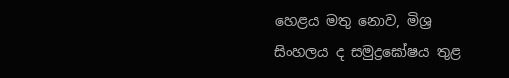හෙළය මතු නොව, මිශ්‍ර සිංහලය ද සමුද්‍රඝෝෂය තුළ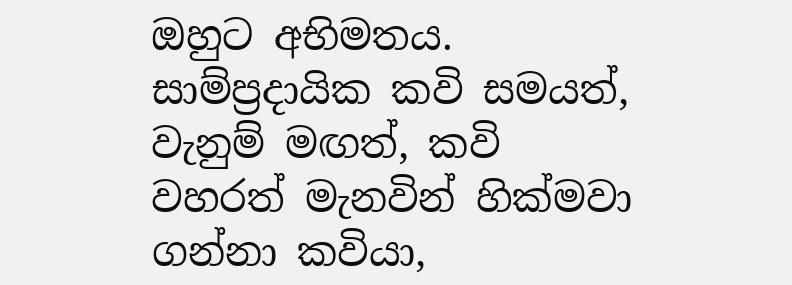ඔහුට අභිමතය. සාම්ප්‍රදායික කවි සමයත්, වැනුම් මඟත්, කවි වහරත් මැනවින් හික්මවා ගන්නා කවියා,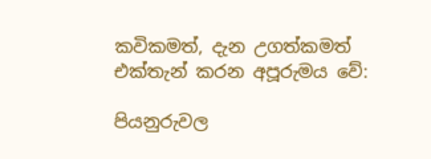කවිකමත්, දැන උගත්කමත් එක්තැන් කරන අපූරුමය වේ:

පියනුරුවල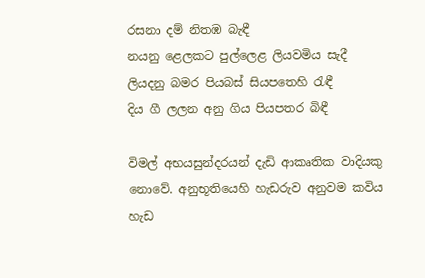රසනා දම් නිතඹ බැඳී
නයනු ළෙලකට පුල්ලෙළ ලියවමිය සැදී
ලියදනු බමර පියබස් සියපතෙහි රැඳී
දිය ගී ලලන අනු ගිය පියපතර බිඳී

විමල් අභයසුන්දරයන් දැඩි ආකෘතික වාදියකු නොවේ. අනුභූතියෙහි හැඩරුව අනුවම කවිය හැඩ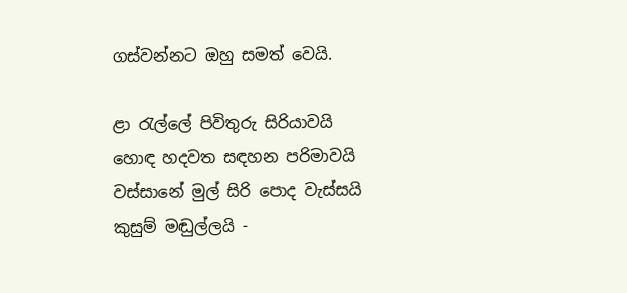ගස්වන්නට ඔහු සමත් වෙයි.

ළා රැල්ලේ පිවිතුරු සිරියාවයි
හොඳ හදවත සඳහන පරිමාවයි
වස්සානේ මුල් සිරි පොද වැස්සයි
කුසුම් මඬුල්ලයි -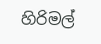හිරිමල්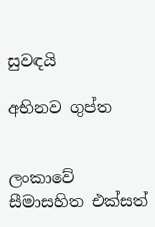සුවඳයි

අභිනව ගුප්ත


ලංකාවේ සීමාසහිත එක්සත්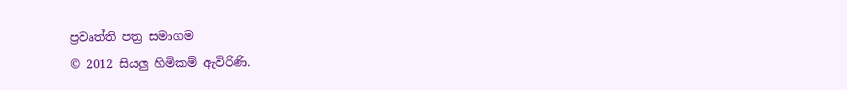ප්‍රවෘත්ති පත්‍ර සමාගම
© 2012 සියලු හිමිකම් ඇවිරිණි.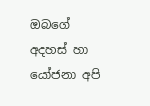ඔබගේ අදහස් හා යෝජනා අපි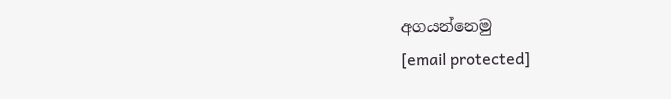අගයන්නෙමු
[email protected]